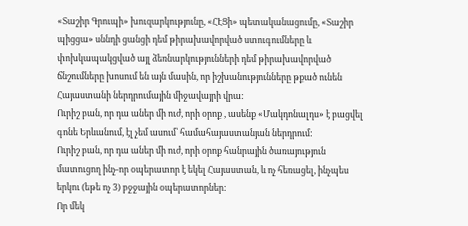«Տաշիր Գրուպի» խուզարկությունը, «ՀԷՑի» պետականացումը, «Տաշիր պիցցա» սննդի ցանցի դեմ թիրախավորված ստուգումները և փոխկապակցված այլ ձեռնարկությունների դեմ թիրախավորված ճնշումները խոսում են այն մասին, որ իշխանությունները թքած ունեն Հայաստանի ներդրումային միջավայրի վրա:
Ուրիշ բան, որ դա աներ մի ուժ, որի օրոք , ասենք «Մակդոնալդս» է բացվել գոնե Երևանում, էլ չեմ ասում՝ համահայաստանյան ներդրում:
Ուրիշ բան, որ դա աներ մի ուժ, որի օրոք հանրային ծառայություն մատուցող ինչ-որ օպերատոր է եկել Հայաստան, և ոչ հեռացել, ինչպես երկու (եթե ոչ 3) բջջային օպերատորներ:
Որ մեկ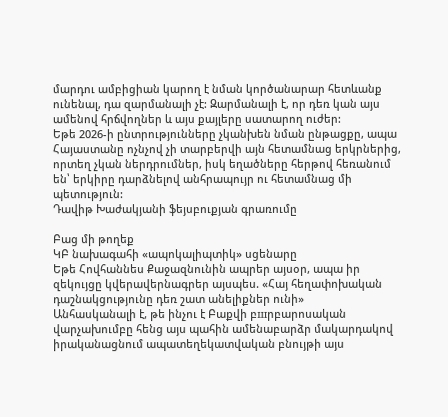մարդու ամբիցիան կարող է նման կործանարար հետևանք ունենալ, դա զարմանալի չէ: Զարմանալի է, որ դեռ կան այս ամենով հրճվողներ և այս քայլերը սատարող ուժեր:
Եթե 2026-ի ընտրությունները չկանխեն նման ընթացքը, ապա Հայաստանը ոչնչով չի տարբերվի այն հետամնաց երկրներից, որտեղ չկան ներդրումներ, իսկ եղածները հերթով հեռանում են՝ երկիրը դարձնելով անհրապույր ու հետամնաց մի պետություն:
Դավիթ Խաժակյանի ֆեյսբուքյան գրառումը

Բաց մի թողեք
ԿԲ նախագահի «ապոկալիպտիկ» սցենարը
Եթե Հովհաննես Քաջազնունին ապրեր այսօր, ապա իր զեկույցը կվերավերնագրեր այսպես. «Հայ հեղափոխական դաշնակցությունը դեռ շատ անելիքներ ունի»
Անհասկանալի է, թե ինչու է Բաքվի բшրբարոսական վարչախումբը հենց այս պահին ամենաբարձր մակարդակով իրականացնում ապատեղեկատվական բնույթի այս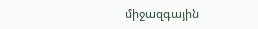միջազգային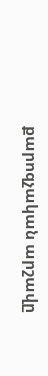քարոզչական արշավը